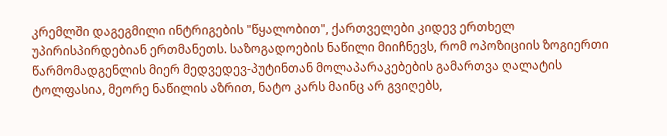კრემლში დაგეგმილი ინტრიგების "წყალობით", ქართველები კიდევ ერთხელ უპირისპირდებიან ერთმანეთს. საზოგადოების ნაწილი მიიჩნევს, რომ ოპოზიციის ზოგიერთი წარმომადგენლის მიერ მედვედევ-პუტინთან მოლაპარაკებების გამართვა ღალატის ტოლფასია, მეორე ნაწილის აზრით, ნატო კარს მაინც არ გვიღებს,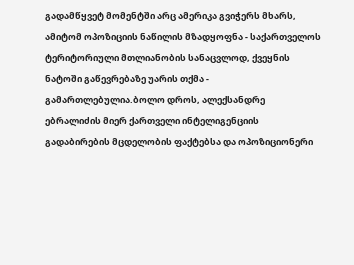გადამწყვეტ მომენტში არც ამერიკა გვიჭერს მხარს, ამიტომ ოპოზიციის ნაწილის მზადყოფნა - საქართველოს ტერიტორიული მთლიანობის სანაცვლოდ, ქვეყნის ნატოში გაწევრებაზე უარის თქმა - გამართლებულია.ბოლო დროს, ალექსანდრე ებრალიძის მიერ ქართველი ინტელიგენციის გადაბირების მცდელობის ფაქტებსა და ოპოზიციონერი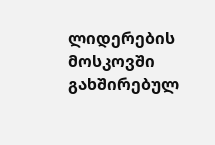ლიდერების მოსკოვში გახშირებულ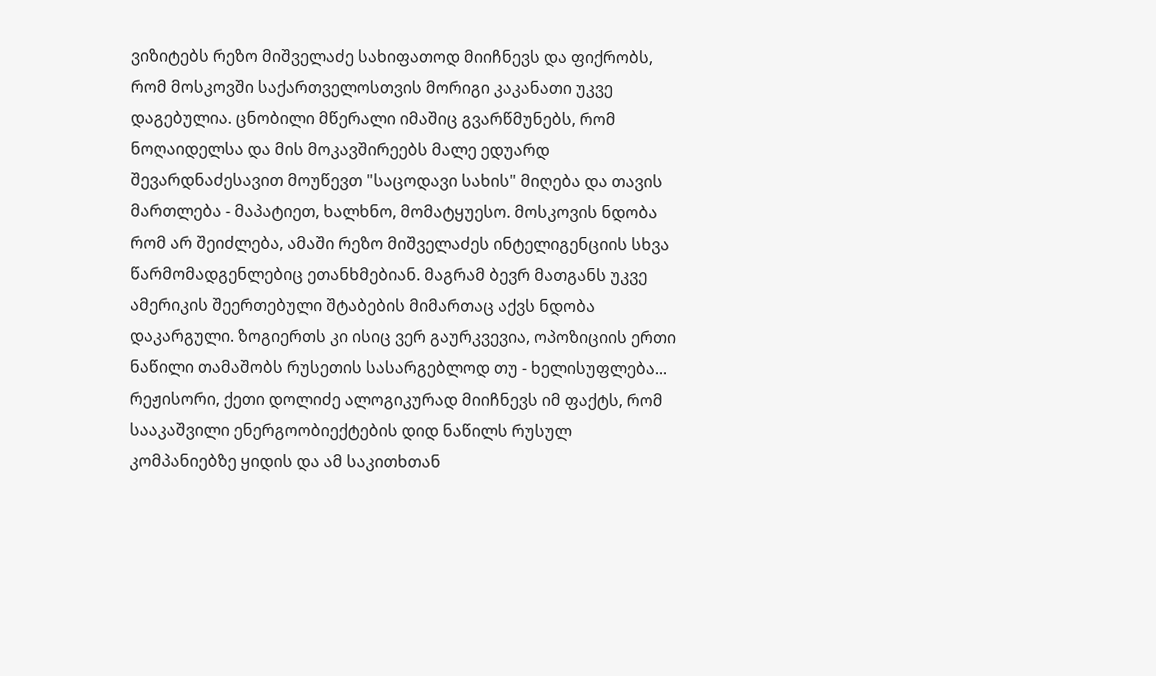ვიზიტებს რეზო მიშველაძე სახიფათოდ მიიჩნევს და ფიქრობს, რომ მოსკოვში საქართველოსთვის მორიგი კაკანათი უკვე დაგებულია. ცნობილი მწერალი იმაშიც გვარწმუნებს, რომ ნოღაიდელსა და მის მოკავშირეებს მალე ედუარდ შევარდნაძესავით მოუწევთ "საცოდავი სახის" მიღება და თავის მართლება - მაპატიეთ, ხალხნო, მომატყუესო. მოსკოვის ნდობა რომ არ შეიძლება, ამაში რეზო მიშველაძეს ინტელიგენციის სხვა წარმომადგენლებიც ეთანხმებიან. მაგრამ ბევრ მათგანს უკვე ამერიკის შეერთებული შტაბების მიმართაც აქვს ნდობა დაკარგული. ზოგიერთს კი ისიც ვერ გაურკვევია, ოპოზიციის ერთი ნაწილი თამაშობს რუსეთის სასარგებლოდ თუ - ხელისუფლება...
რეჟისორი, ქეთი დოლიძე ალოგიკურად მიიჩნევს იმ ფაქტს, რომ სააკაშვილი ენერგოობიექტების დიდ ნაწილს რუსულ კომპანიებზე ყიდის და ამ საკითხთან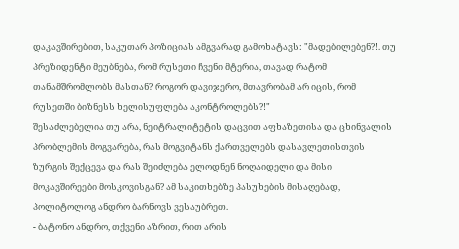დაკავშირებით, საკუთარ პოზიციას ამგვარად გამოხატავს: "მადებილებენ?!. თუ პრეზიდენტი მეუბნება, რომ რუსეთი ჩვენი მტერია, თავად რატომ თანამშრომლობს მასთან? როგორ დავიჯერო, მთავრობამ არ იცის, რომ რუსეთში ბიზნესს ხელისუფლება აკონტროლებს?!"
შესაძლებელია თუ არა, ნეიტრალიტეტის დაცვით აფხაზეთისა და ცხინვალის პრობლემის მოგვარება, რას მოგვიტანს ქართველებს დასავლეთისთვის ზურგის შექცევა და რას შეიძლება ელოდნენ ნოღაიდელი და მისი მოკავშირეები მოსკოვისგან? ამ საკითხებზე პასუხების მისაღებად, პოლიტოლოგ ანდრო ბარნოვს ვესაუბრეთ.
- ბატონო ანდრო, თქვენი აზრით, რით არის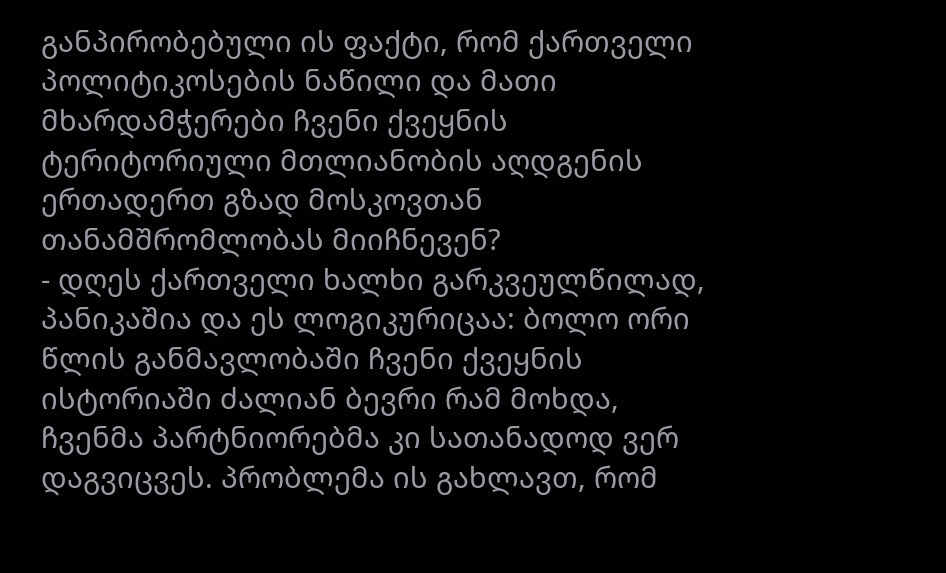განპირობებული ის ფაქტი, რომ ქართველი პოლიტიკოსების ნაწილი და მათი მხარდამჭერები ჩვენი ქვეყნის ტერიტორიული მთლიანობის აღდგენის ერთადერთ გზად მოსკოვთან თანამშრომლობას მიიჩნევენ?
- დღეს ქართველი ხალხი გარკვეულწილად, პანიკაშია და ეს ლოგიკურიცაა: ბოლო ორი წლის განმავლობაში ჩვენი ქვეყნის ისტორიაში ძალიან ბევრი რამ მოხდა, ჩვენმა პარტნიორებმა კი სათანადოდ ვერ დაგვიცვეს. პრობლემა ის გახლავთ, რომ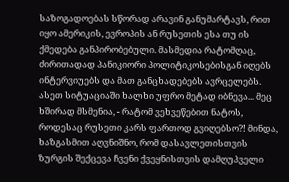საზოგადოებას სწორად არავინ განუმარტავს, რით იყო ამერიკის, ევროპის ან რუსეთის ესა თუ ის ქმედება განპირობებული. მასმედია რატომღაც, ძირითადად პანიკიორი პოლიტიკოსებისგან იღებს ინტერვიუებს და მათ განცხადებებს ავრცელებს.
ასეთ სიტუაციაში ხალხი უფრო მეტად იბნევა... მეც ხშირად მსმენია, - რატომ ვეხვეწებით ნატოს, როდესაც რუსეთი კარს ფართოდ გვიღებსო?! მინდა, ხაზგასმით აღვნიშნო, რომ დასავლეთისთვის ზურგის შექცევა ჩვენი ქვეყნისთვის დამღუპველი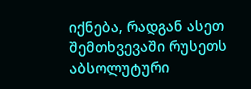იქნება, რადგან ასეთ შემთხვევაში რუსეთს აბსოლუტური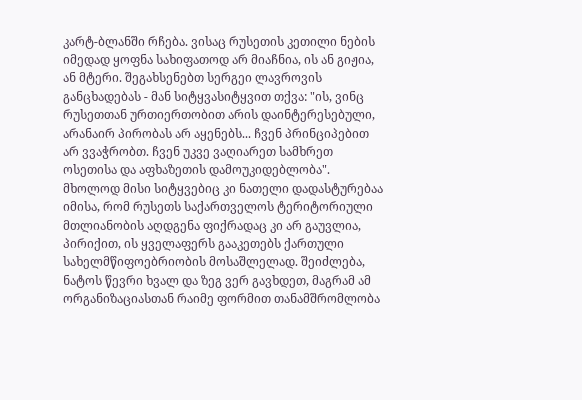კარტ-ბლანში რჩება. ვისაც რუსეთის კეთილი ნების იმედად ყოფნა სახიფათოდ არ მიაჩნია, ის ან გიჟია, ან მტერი. შეგახსენებთ სერგეი ლავროვის განცხადებას - მან სიტყვასიტყვით თქვა: "ის, ვინც რუსეთთან ურთიერთობით არის დაინტერესებული, არანაირ პირობას არ აყენებს... ჩვენ პრინციპებით არ ვვაჭრობთ. ჩვენ უკვე ვაღიარეთ სამხრეთ ოსეთისა და აფხაზეთის დამოუკიდებლობა".
მხოლოდ მისი სიტყვებიც კი ნათელი დადასტურებაა იმისა, რომ რუსეთს საქართველოს ტერიტორიული მთლიანობის აღდგენა ფიქრადაც კი არ გაუვლია, პირიქით, ის ყველაფერს გააკეთებს ქართული სახელმწიფოებრიობის მოსაშლელად. შეიძლება, ნატოს წევრი ხვალ და ზეგ ვერ გავხდეთ, მაგრამ ამ ორგანიზაციასთან რაიმე ფორმით თანამშრომლობა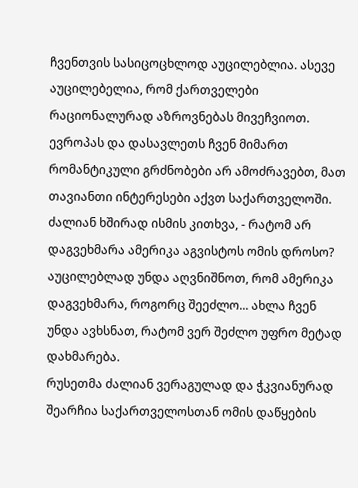ჩვენთვის სასიცოცხლოდ აუცილებლია. ასევე აუცილებელია, რომ ქართველები რაციონალურად აზროვნებას მივეჩვიოთ. ევროპას და დასავლეთს ჩვენ მიმართ რომანტიკული გრძნობები არ ამოძრავებთ, მათ თავიანთი ინტერესები აქვთ საქართველოში. ძალიან ხშირად ისმის კითხვა, - რატომ არ დაგვეხმარა ამერიკა აგვისტოს ომის დროსო? აუცილებლად უნდა აღვნიშნოთ, რომ ამერიკა დაგვეხმარა, როგორც შეეძლო... ახლა ჩვენ უნდა ავხსნათ, რატომ ვერ შეძლო უფრო მეტად დახმარება.
რუსეთმა ძალიან ვერაგულად და ჭკვიანურად შეარჩია საქართველოსთან ომის დაწყების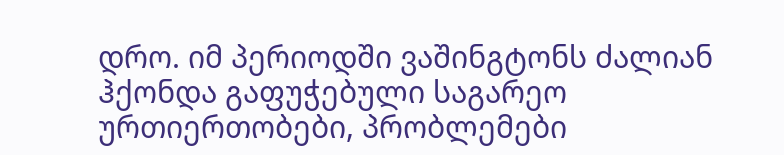დრო. იმ პერიოდში ვაშინგტონს ძალიან ჰქონდა გაფუჭებული საგარეო ურთიერთობები, პრობლემები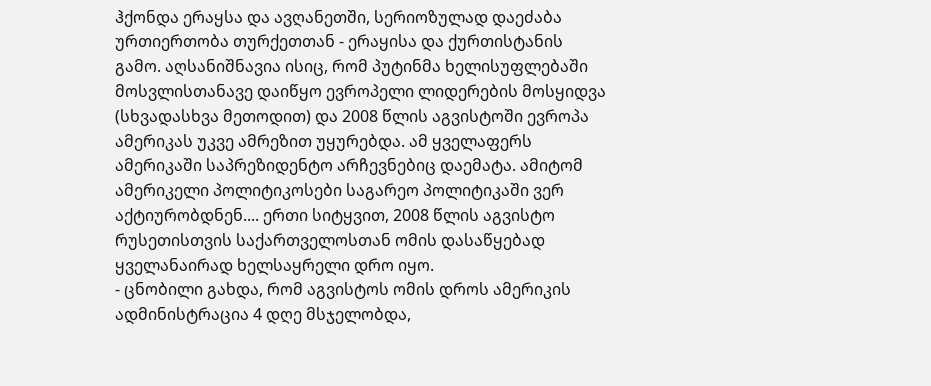ჰქონდა ერაყსა და ავღანეთში, სერიოზულად დაეძაბა ურთიერთობა თურქეთთან - ერაყისა და ქურთისტანის გამო. აღსანიშნავია ისიც, რომ პუტინმა ხელისუფლებაში მოსვლისთანავე დაიწყო ევროპელი ლიდერების მოსყიდვა (სხვადასხვა მეთოდით) და 2008 წლის აგვისტოში ევროპა ამერიკას უკვე ამრეზით უყურებდა. ამ ყველაფერს ამერიკაში საპრეზიდენტო არჩევნებიც დაემატა. ამიტომ ამერიკელი პოლიტიკოსები საგარეო პოლიტიკაში ვერ აქტიურობდნენ.... ერთი სიტყვით, 2008 წლის აგვისტო რუსეთისთვის საქართველოსთან ომის დასაწყებად ყველანაირად ხელსაყრელი დრო იყო.
- ცნობილი გახდა, რომ აგვისტოს ომის დროს ამერიკის ადმინისტრაცია 4 დღე მსჯელობდა,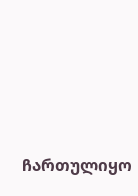ჩართულიყო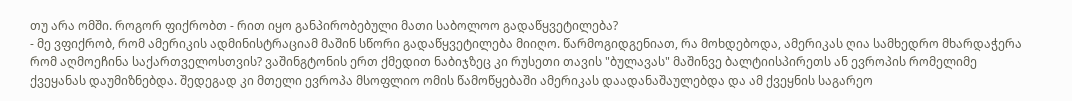თუ არა ომში. როგორ ფიქრობთ - რით იყო განპირობებული მათი საბოლოო გადაწყვეტილება?
- მე ვფიქრობ, რომ ამერიკის ადმინისტრაციამ მაშინ სწორი გადაწყვეტილება მიიღო. წარმოგიდგენიათ, რა მოხდებოდა, ამერიკას ღია სამხედრო მხარდაჭერა რომ აღმოეჩინა საქართველოსთვის? ვაშინგტონის ერთ ქმედით ნაბიჯზეც კი რუსეთი თავის "ბულავას" მაშინვე ბალტიისპირეთს ან ევროპის რომელიმე ქვეყანას დაუმიზნებდა. შედეგად კი მთელი ევროპა მსოფლიო ომის წამოწყებაში ამერიკას დაადანაშაულებდა და ამ ქვეყნის საგარეო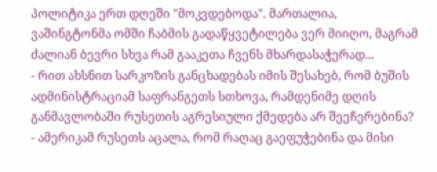პოლიტიკა ერთ დღეში "მოკვდებოდა". მართალია, ვაშინგტონმა ომში ჩაბმის გადაწყვეტილება ვერ მიიღო, მაგრამ ძალიან ბევრი სხვა რამ გააკეთა ჩვენს მხარდასაჭერად...
- რით ახსნით სარკოზის განცხადებას იმის შესახებ, რომ ბუშის ადმინისტრაციამ საფრანგეთს სთხოვა, რამდენიმე დღის განმავლობაში რუსეთის აგრესიული ქმედება არ შეეჩერებინა?
- ამერიკამ რუსეთს აცალა, რომ რაღაც გაეფუჭებინა და მისი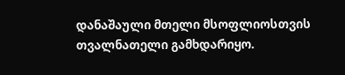დანაშაული მთელი მსოფლიოსთვის თვალნათელი გამხდარიყო.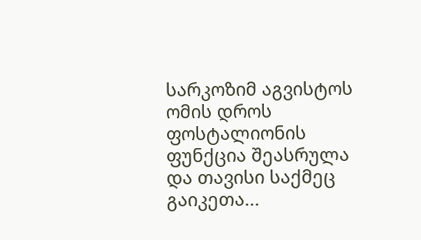სარკოზიმ აგვისტოს ომის დროს ფოსტალიონის ფუნქცია შეასრულა და თავისი საქმეც გაიკეთა...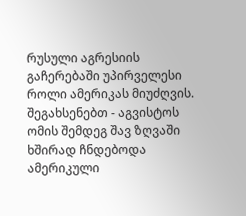რუსული აგრესიის გაჩერებაში უპირველესი როლი ამერიკას მიუძღვის. შეგახსენებთ - აგვისტოს ომის შემდეგ შავ ზღვაში ხშირად ჩნდებოდა ამერიკული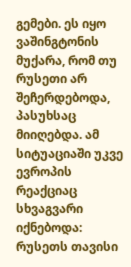გემები. ეს იყო ვაშინგტონის მუქარა, რომ თუ რუსეთი არ შეჩერდებოდა, პასუხსაც მიიღებდა. ამ სიტუაციაში უკვე ევროპის რეაქციაც სხვაგვარი იქნებოდა: რუსეთს თავისი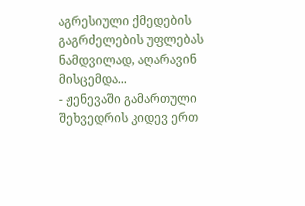აგრესიული ქმედების გაგრძელების უფლებას ნამდვილად, აღარავინ მისცემდა...
- ჟენევაში გამართული შეხვედრის კიდევ ერთ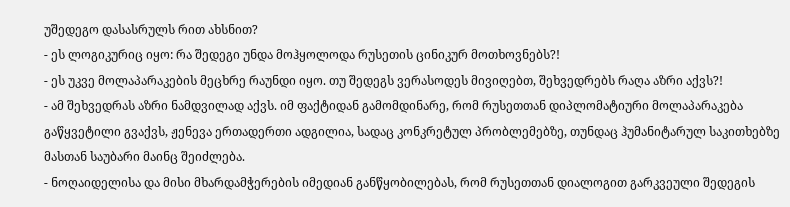უშედეგო დასასრულს რით ახსნით?
- ეს ლოგიკურიც იყო: რა შედეგი უნდა მოჰყოლოდა რუსეთის ცინიკურ მოთხოვნებს?!
- ეს უკვე მოლაპარაკების მეცხრე რაუნდი იყო. თუ შედეგს ვერასოდეს მივიღებთ, შეხვედრებს რაღა აზრი აქვს?!
- ამ შეხვედრას აზრი ნამდვილად აქვს. იმ ფაქტიდან გამომდინარე, რომ რუსეთთან დიპლომატიური მოლაპარაკება გაწყვეტილი გვაქვს, ჟენევა ერთადერთი ადგილია, სადაც კონკრეტულ პრობლემებზე, თუნდაც ჰუმანიტარულ საკითხებზე მასთან საუბარი მაინც შეიძლება.
- ნოღაიდელისა და მისი მხარდამჭერების იმედიან განწყობილებას, რომ რუსეთთან დიალოგით გარკვეული შედეგის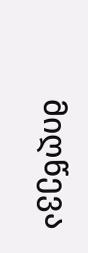მიღწევა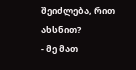შეიძლება, რით ახსნით?
- მე მათ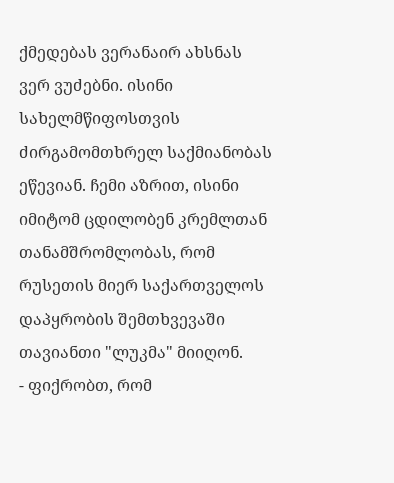ქმედებას ვერანაირ ახსნას ვერ ვუძებნი. ისინი სახელმწიფოსთვის ძირგამომთხრელ საქმიანობას ეწევიან. ჩემი აზრით, ისინი იმიტომ ცდილობენ კრემლთან თანამშრომლობას, რომ რუსეთის მიერ საქართველოს დაპყრობის შემთხვევაში თავიანთი "ლუკმა" მიიღონ.
- ფიქრობთ, რომ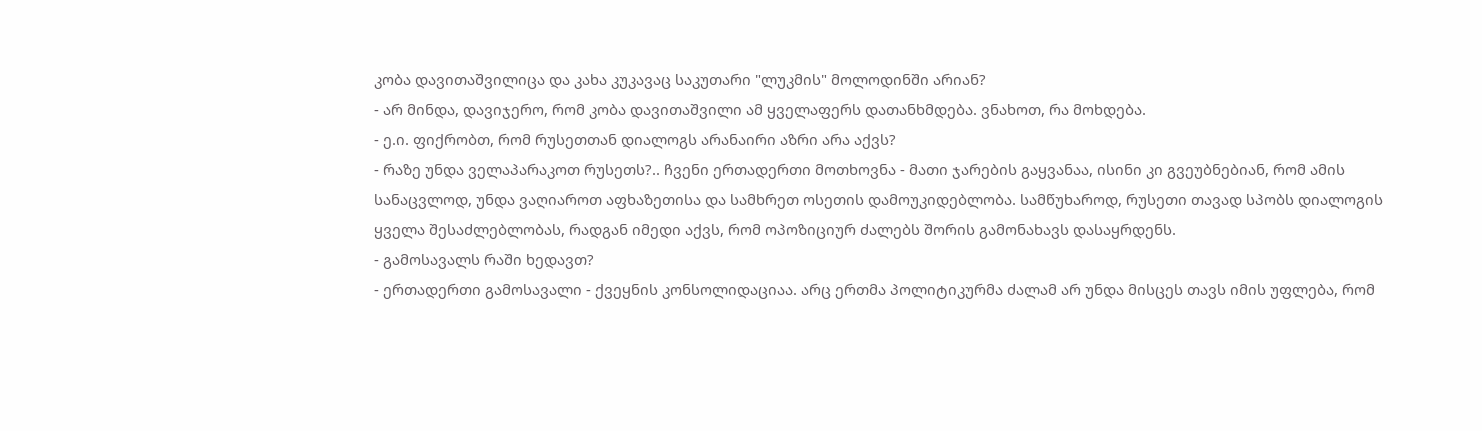კობა დავითაშვილიცა და კახა კუკავაც საკუთარი "ლუკმის" მოლოდინში არიან?
- არ მინდა, დავიჯერო, რომ კობა დავითაშვილი ამ ყველაფერს დათანხმდება. ვნახოთ, რა მოხდება.
- ე.ი. ფიქრობთ, რომ რუსეთთან დიალოგს არანაირი აზრი არა აქვს?
- რაზე უნდა ველაპარაკოთ რუსეთს?.. ჩვენი ერთადერთი მოთხოვნა - მათი ჯარების გაყვანაა, ისინი კი გვეუბნებიან, რომ ამის სანაცვლოდ, უნდა ვაღიაროთ აფხაზეთისა და სამხრეთ ოსეთის დამოუკიდებლობა. სამწუხაროდ, რუსეთი თავად სპობს დიალოგის ყველა შესაძლებლობას, რადგან იმედი აქვს, რომ ოპოზიციურ ძალებს შორის გამონახავს დასაყრდენს.
- გამოსავალს რაში ხედავთ?
- ერთადერთი გამოსავალი - ქვეყნის კონსოლიდაციაა. არც ერთმა პოლიტიკურმა ძალამ არ უნდა მისცეს თავს იმის უფლება, რომ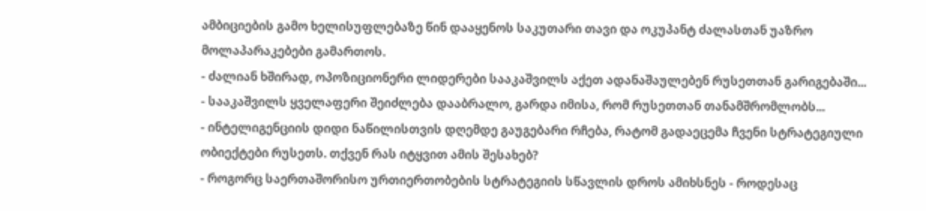ამბიციების გამო ხელისუფლებაზე წინ დააყენოს საკუთარი თავი და ოკუპანტ ძალასთან უაზრო მოლაპარაკებები გამართოს.
- ძალიან ხშირად, ოპოზიციონერი ლიდერები სააკაშვილს აქეთ ადანაშაულებენ რუსეთთან გარიგებაში...
- სააკაშვილს ყველაფერი შეიძლება დააბრალო, გარდა იმისა, რომ რუსეთთან თანამშრომლობს...
- ინტელიგენციის დიდი ნაწილისთვის დღემდე გაუგებარი რჩება, რატომ გადაეცემა ჩვენი სტრატეგიული ობიექტები რუსეთს. თქვენ რას იტყვით ამის შესახებ?
- როგორც საერთაშორისო ურთიერთობების სტრატეგიის სწავლის დროს ამიხსნეს - როდესაც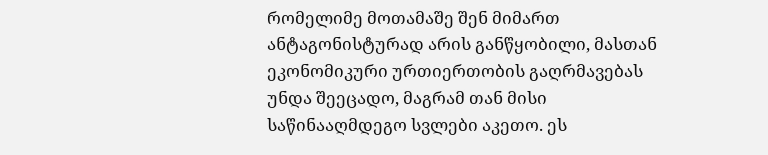რომელიმე მოთამაშე შენ მიმართ ანტაგონისტურად არის განწყობილი, მასთან ეკონომიკური ურთიერთობის გაღრმავებას უნდა შეეცადო, მაგრამ თან მისი საწინააღმდეგო სვლები აკეთო. ეს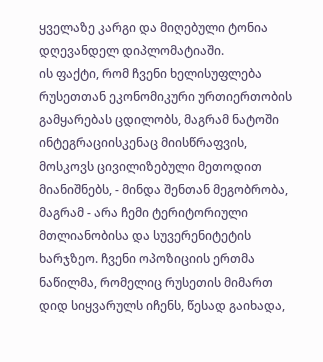ყველაზე კარგი და მიღებული ტონია დღევანდელ დიპლომატიაში.
ის ფაქტი, რომ ჩვენი ხელისუფლება რუსეთთან ეკონომიკური ურთიერთობის გამყარებას ცდილობს, მაგრამ ნატოში ინტეგრაციისკენაც მიისწრაფვის, მოსკოვს ცივილიზებული მეთოდით მიანიშნებს, - მინდა შენთან მეგობრობა, მაგრამ - არა ჩემი ტერიტორიული მთლიანობისა და სუვერენიტეტის ხარჯზეო. ჩვენი ოპოზიციის ერთმა ნაწილმა, რომელიც რუსეთის მიმართ დიდ სიყვარულს იჩენს, წესად გაიხადა,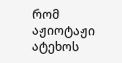რომ აჟიოტაჟი ატეხოს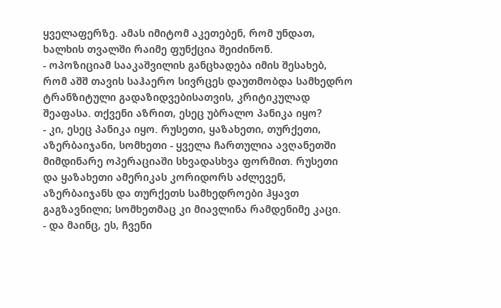ყველაფერზე. ამას იმიტომ აკეთებენ, რომ უნდათ, ხალხის თვალში რაიმე ფუნქცია შეიძინონ.
- ოპოზიციამ სააკაშვილის განცხადება იმის შესახებ, რომ აშშ თავის საჰაერო სივრცეს დაუთმობდა სამხედრო ტრანზიტული გადაზიდვებისათვის, კრიტიკულად შეაფასა. თქვენი აზრით, ესეც უბრალო პანიკა იყო?
- კი, ესეც პანიკა იყო. რუსეთი, ყაზახეთი, თურქეთი, აზერბაიჯანი, სომხეთი - ყველა ჩართულია ავღანეთში მიმდინარე ოპერაციაში სხვადასხვა ფორმით. რუსეთი და ყაზახეთი ამერიკას კორიდორს აძლევენ, აზერბაიჯანს და თურქეთს სამხედროები ჰყავთ გაგზავნილი; სომხეთმაც კი მიავლინა რამდენიმე კაცი.
- და მაინც, ეს, ჩვენი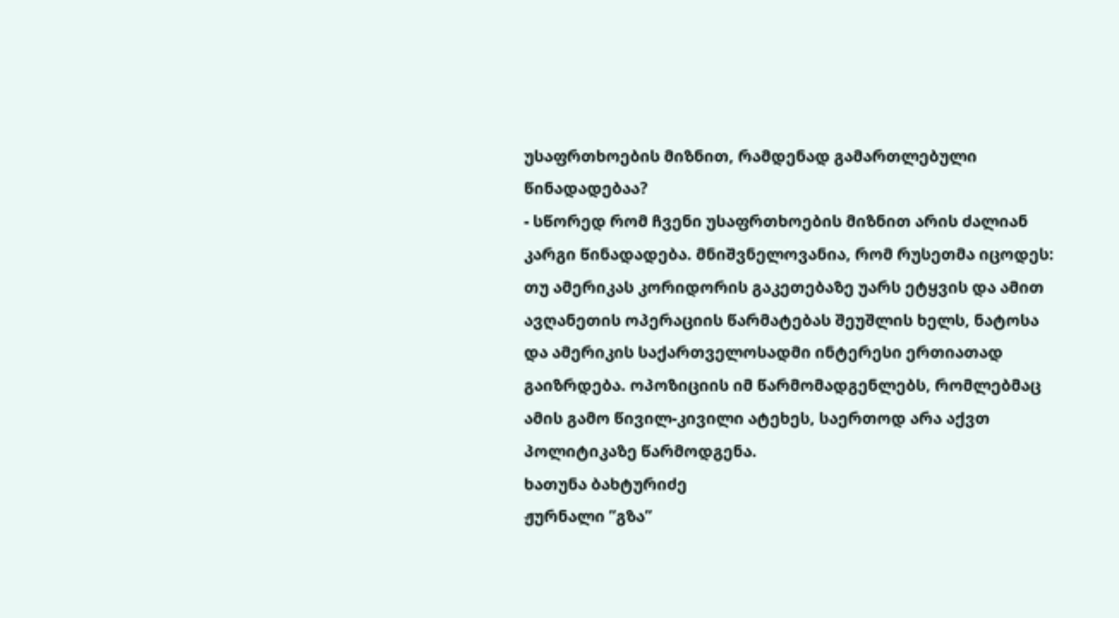უსაფრთხოების მიზნით, რამდენად გამართლებული წინადადებაა?
- სწორედ რომ ჩვენი უსაფრთხოების მიზნით არის ძალიან კარგი წინადადება. მნიშვნელოვანია, რომ რუსეთმა იცოდეს: თუ ამერიკას კორიდორის გაკეთებაზე უარს ეტყვის და ამით ავღანეთის ოპერაციის წარმატებას შეუშლის ხელს, ნატოსა და ამერიკის საქართველოსადმი ინტერესი ერთიათად გაიზრდება. ოპოზიციის იმ წარმომადგენლებს, რომლებმაც ამის გამო წივილ-კივილი ატეხეს, საერთოდ არა აქვთ პოლიტიკაზე წარმოდგენა.
ხათუნა ბახტურიძე
ჟურნალი ”გზა”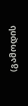(გამოდის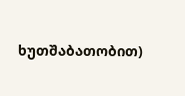ხუთშაბათობით)